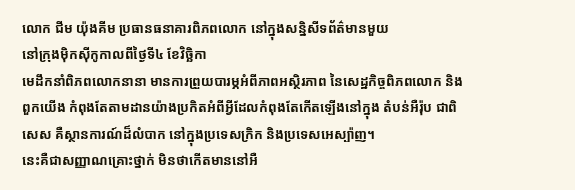លោក ជីម យ៉ុងគីម ប្រធានធនាគារពិភពលោក នៅក្នុងសន្និសីទព័ត៌មានមួយ
នៅក្រុងម៉ិកស៊ីកូកាលពីថ្ងៃទី៤ ខែវិច្ឆិកា
មេដឹកនាំពិភពលោកនានា មានការព្រួយបារម្ភអំពីភាពអស្ថិរភាព នៃសេដ្ឋកិច្ចពិភពលោក និងពួកយើង កំពុងតែតាមដានយ៉ាងប្រកិតអំពីអ្វីដែលកំពុងតែកើតឡើងនៅក្នុង តំបន់អឺរ៉ុប ជាពិសេស គឺស្ថានការណ៍ដ៏លំបាក នៅក្នុងប្រទេសក្រិក និងប្រទេសអេស្ប៉ាញ។
នេះគឺជាសញ្ញាណគ្រោះថ្នាក់ មិនថាកើតមាននៅអឺ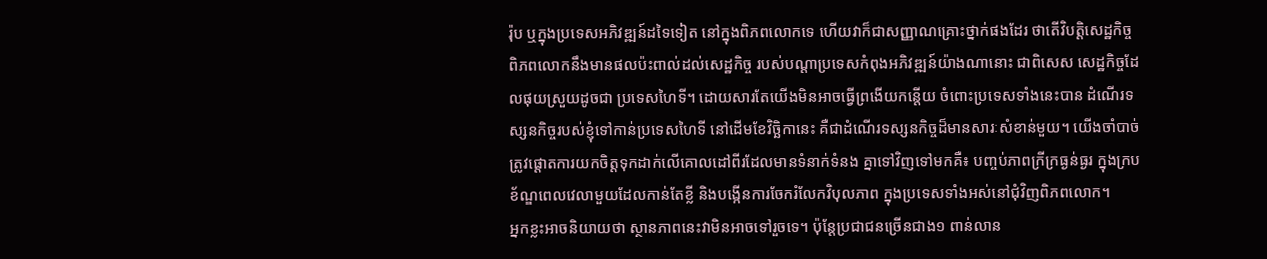រ៉ុប ឬក្នុងប្រទេសអភិវឌ្ឍន៍ដទៃទៀត នៅក្នុងពិភពលោកទេ ហើយវាក៏ជាសញ្ញាណគ្រោះថ្នាក់ផងដែរ ថាតើវិបតិ្តសេដ្ឋកិច្ចពិភពលោកនឹងមានផលប៉ះពាល់ដល់សេដ្ឋកិច្ច របស់បណ្តាប្រទេសកំពុងអភិវឌ្ឍន៍យ៉ាងណានោះ ជាពិសេស សេដ្ឋកិច្ចដែលផុយស្រួយដូចជា ប្រទេសហៃទី។ ដោយសារតែយើងមិនអាចធ្វើព្រងើយកន្តើយ ចំពោះប្រទេសទាំងនេះបាន ដំណើរទស្សនកិច្ចរបស់ខ្ញុំទៅកាន់ប្រទេសហៃទី នៅដើមខែវិចិ្ឆកានេះ គឺជាដំណើរទស្សនកិច្ចដ៏មានសារៈសំខាន់មួយ។ យើងចាំបាច់ ត្រូវផ្តោតការយកចិត្តទុកដាក់លើគោលដៅពីរដែលមានទំនាក់ទំនង គ្នាទៅវិញទៅមកគឺ៖ បញ្ចប់ភាពក្រីក្រធ្ងន់ធ្ងរ ក្នុងក្របខ័ណ្ឌពេលវេលាមួយដែលកាន់តែខី្ល និងបង្កើនការចែករំលែកវិបុលភាព ក្នុងប្រទេសទាំងអស់នៅជុំវិញពិភពលោក។
អ្នកខ្លះអាចនិយាយថា ស្ថានភាពនេះវាមិនអាចទៅរួចទេ។ ប៉ុន្តែប្រជាជនច្រើនជាង១ ពាន់លាន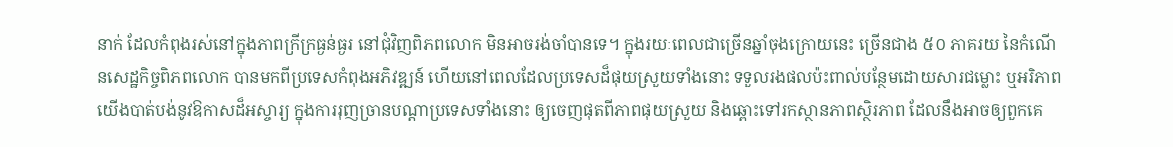នាក់ ដែលកំពុងរស់នៅក្នុងភាពក្រីក្រធ្ងន់ធ្ងរ នៅជុំវិញពិភពលោក មិនអាចរង់ចាំបានទេ។ ក្នុងរយៈពេលជាច្រើនឆ្នាំចុងក្រោយនេះ ច្រើនជាង ៥០ ភាគរយ នៃកំណើនសេដ្ឋកិច្ចពិភពលោក បានមកពីប្រទេសកំពុងអភិវឌ្ឍន៍ ហើយនៅពេលដែលប្រទេសដ៏ផុយស្រួយទាំងនោះ ទទួលរងផលប៉ះពាល់បន្ថែមដោយសារជម្លោះ ឬអរិភាព យើងបាត់បង់នូវឱកាសដ៏អស្ចារ្យ ក្នុងការរុញច្រានបណ្តាប្រទេសទាំងនោះ ឲ្យចេញផុតពីភាពផុយស្រួយ និងឆ្ពោះទៅរកស្ថានភាពស្ថិរភាព ដែលនឹងអាចឲ្យពួកគេ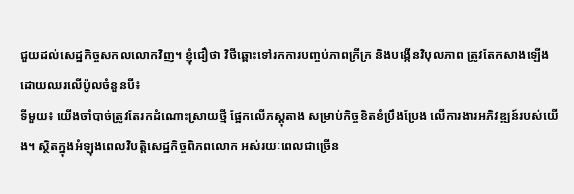ជួយដល់សេដ្ឋកិច្ចសកលលោកវិញ។ ខ្ញុំជឿថា វិថីឆ្ពោះទៅរកការបញ្ចប់ភាពក្រីក្រ និងបង្កើនវិបុលភាព ត្រូវតែកសាងឡើង ដោយឈរលើប៉ូលចំនួនបី៖
ទីមួយ៖ យើងចាំបាច់ត្រូវតែរកដំណោះស្រាយថ្មី ផ្អែកលើភស្តុតាង សម្រាប់កិច្ចខិតខំប្រឹងប្រែង លើការងារអភិវឌ្ឍន៍របស់យើង។ ស្ថិតក្នុងអំឡុងពេលវិបតិ្តសេដ្ឋកិច្ចពិភពលោក អស់រយៈពេលជាច្រើន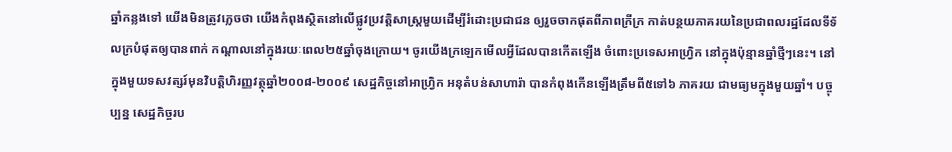ឆ្នាំកន្លងទៅ យើងមិនត្រូវភ្លេចថា យើងកំពុងស្ថិតនៅលើផ្លូវប្រវត្តិសាស្រ្តមួយដើម្បីរំដោះប្រជាជន ឲ្យរួចចាកផុតពីភាពក្រីក្រ កាត់បន្ថយភាគរយនៃប្រជាពលរដ្ឋដែលទីទ័លក្របំផុតឲ្យបានពាក់ កណ្តាលនៅក្នុងរយៈពេល២៥ឆ្នាំចុងក្រោយ។ ចូរយើងក្រឡេកមើលអ្វីដែលបានកើតឡើង ចំពោះប្រទេសអាហ្វ្រិក នៅក្នុងប៉ុន្មានឆ្នាំថ្មីៗនេះ។ នៅក្នុងមួយទសវត្សរ៍មុនវិបតិ្តហិរញ្ញវត្ថុឆ្នាំ២០០៨‑២០០៩ សេដ្ឋកិច្ចនៅអាហ្វ្រិក អនុតំបន់សាហារ៉ា បានកំពុងកើនឡើងត្រឹមពី៥ទៅ៦ ភាគរយ ជាមធ្យមក្នុងមួយឆ្នាំ។ បច្ចុប្បន្ន សេដ្ឋកិច្ចរប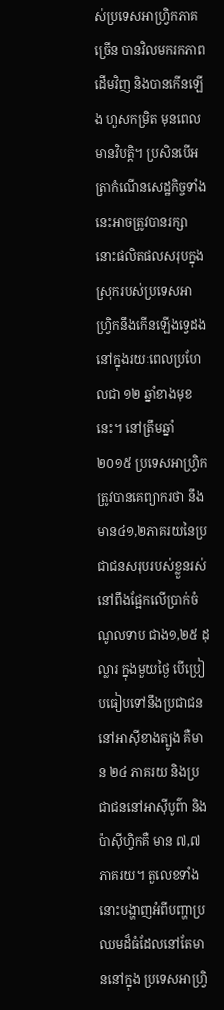ស់ប្រទេសអាហ្វ្រិកភាគច្រើន បានវិលមករកភាពដើមវិញ និងបានកើនឡើង ហួសកម្រិត មុនពេលមានវិបតិ្ត។ ប្រសិនបើអត្រាកំណើនសេដ្ឋកិច្ចទាំងនេះអាចត្រូវបានរក្សា នោះផលិតផលសរុបក្នុងស្រុករបស់ប្រទេសអាហ្វ្រិកនឹងកើនឡើងទ្វេដង នៅក្នុងរយៈពេលប្រហែលជា ១២ ឆ្នាំខាងមុខនេះ។ នៅត្រឹមឆ្នាំ ២០១៥ ប្រទេសអាហ្វ្រិកត្រូវបានគេព្យាករថា នឹងមាន៤១,២ភាគរយនៃប្រជាជនសរុបរបស់ខ្លួនរស់នៅពឹងផ្អែកលើប្រាក់ចំណូលទាប ជាង១,២៥ ដុល្លារ ក្នុងមួយថ្ងៃ បើប្រៀបធៀបទៅនឹងប្រជាជននៅអាស៊ីខាងត្បូង គឺមាន ២៤ ភាគរយ និងប្រជាជននៅអាស៊ីបូព៌ា និងប៉ាស៊ីហិ្វកគឺ មាន ៧,៧ភាគរយ។ តួលេខទាំងនោះបង្ហាញអំពីបញ្ហាប្រឈមដ៏ធំដែលនៅតែមាននៅក្នុង ប្រទេសអាហ្វ្រិ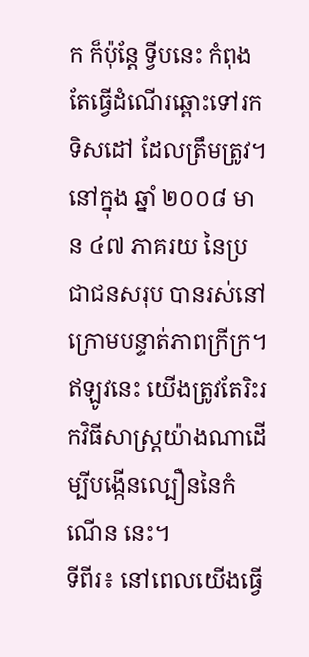ក ក៏ប៉ុន្តែ ទី្វបនេះ កំពុងតែធ្វើដំណើរឆ្ពោះទៅរកទិសដៅ ដែលត្រឹមត្រូវ។
នៅក្នុង ឆ្នាំ ២០០៨ មាន ៤៧ ភាគរយ នៃប្រជាជនសរុប បានរស់នៅក្រោមបន្ទាត់ភាពក្រីក្រ។ ឥឡូវនេះ យើងត្រូវតែរិះរកវិធីសាស្រ្តយ៉ាងណាដើម្បីបង្កើនល្បឿននៃកំណើន នេះ។
ទីពីរ៖ នៅពេលយើងធ្វើ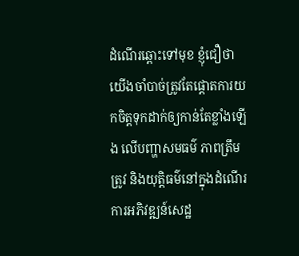ដំណើរឆ្ពោះទៅមុខ ខ្ញុំជឿថា យើងចាំបាច់ត្រូវតែផ្តោតការយកចិត្តទុកដាក់ឲ្យកាន់តែខ្លាំងឡើង លើបញ្ហាសមធម៌ ភាពត្រឹមត្រូវ និងយុត្តិធម៌នៅក្នុងដំណើរការអភិវឌ្ឍន៍សេដ្ឋ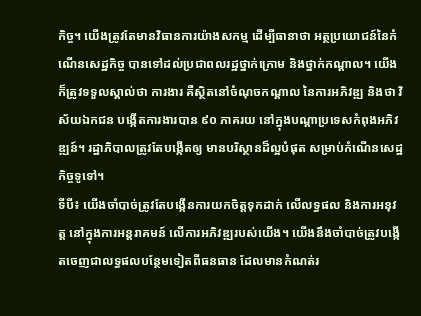កិច្ច។ យើងត្រូវតែមានវិធានការយ៉ាងសកម្ម ដើម្បីធានាថា អត្ថប្រយោជន៍នៃកំណើនសេដ្ឋកិច្ច បានទៅដល់ប្រជាពលរដ្ឋថ្នាក់ក្រោម និងថ្នាក់កណ្តាល។ យើងក៏ត្រូវទទួលស្គាល់ថា ការងារ គឺស្ថិតនៅចំណុចកណ្តាល នៃការអភិវឌ្ឍ និងថា វិស័យឯកជន បង្កើតការងារបាន ៩០ ភាគរយ នៅក្នុងបណ្តាប្រទេសកំពុងអភិវឌ្ឍន៍។ រដ្ឋាភិបាលត្រូវតែបង្កើតឲ្យ មានបរិស្ថានដ៏ល្អបំផុត សម្រាប់កំណើនសេដ្ឋកិច្ចទូទៅ។
ទីបី៖ យើងចាំបាច់ត្រូវតែបង្កើនការយកចិត្តទុកដាក់ លើលទ្ធផល និងការអនុវត្ត នៅក្នុងការអន្តរាគមន៍ លើការអភិវឌ្ឍរបស់យើង។ យើងនឹងចាំបាច់ត្រូវបង្កើតចេញជាលទ្ធផលបន្ថែមទៀតពីធនធាន ដែលមានកំណត់រ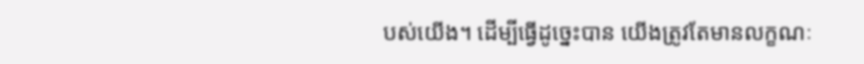បស់យើង។ ដើម្បីធ្វើដូច្នេះបាន យើងត្រូវតែមានលក្ខណៈ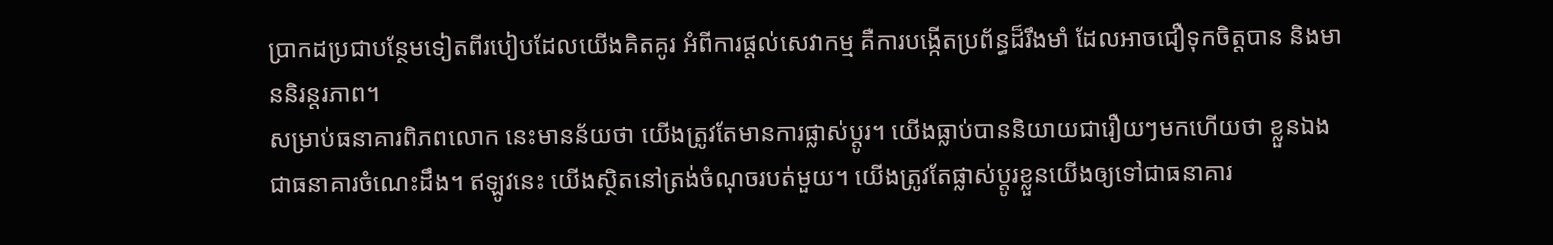ប្រាកដប្រជាបន្ថែមទៀតពីរបៀបដែលយើងគិតគូរ អំពីការផ្តល់សេវាកម្ម គឺការបង្កើតប្រព័ន្ធដ៏រឹងមាំ ដែលអាចជឿទុកចិត្តបាន និងមាននិរន្តរភាព។
សម្រាប់ធនាគារពិភពលោក នេះមានន័យថា យើងត្រូវតែមានការផ្លាស់ប្តូរ។ យើងធ្លាប់បាននិយាយជារឿយៗមកហើយថា ខ្លួនឯងជាធនាគារចំណេះដឹង។ ឥឡូវនេះ យើងស្ថិតនៅត្រង់ចំណុចរបត់មួយ។ យើងត្រូវតែផ្លាស់ប្តូរខ្លួនយើងឲ្យទៅជាធនាគារ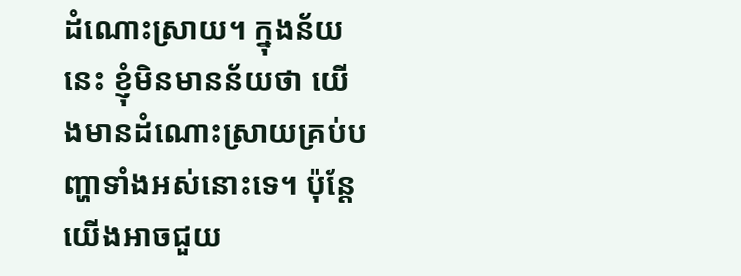ដំណោះស្រាយ។ ក្នុងន័យនេះ ខ្ញុំមិនមានន័យថា យើងមានដំណោះស្រាយគ្រប់បញ្ហាទាំងអស់នោះទេ។ ប៉ុន្តែ យើងអាចជួយ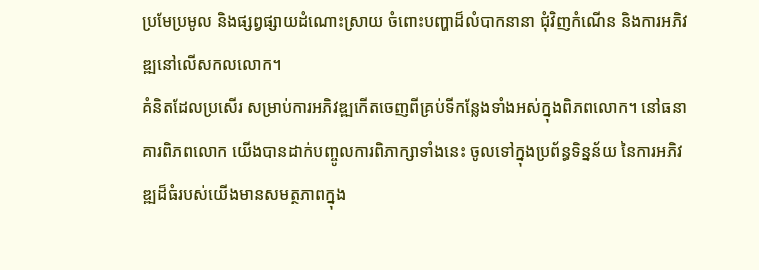ប្រមែប្រមូល និងផ្សព្វផ្សាយដំណោះស្រាយ ចំពោះបញ្ហាដ៏លំបាកនានា ជុំវិញកំណើន និងការអភិវឌ្ឍនៅលើសកលលោក។
គំនិតដែលប្រសើរ សម្រាប់ការអភិវឌ្ឍកើតចេញពីគ្រប់ទីកន្លែងទាំងអស់ក្នុងពិភពលោក។ នៅធនាគារពិភពលោក យើងបានដាក់បញ្ចូលការពិភាក្សាទាំងនេះ ចូលទៅក្នុងប្រព័ន្ធទិន្នន័យ នៃការអភិវឌ្ឍដ៏ធំរបស់យើងមានសមត្ថភាពក្នុង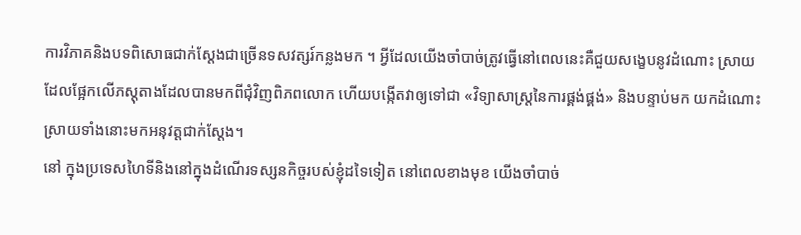ការវិភាគនិងបទពិសោធជាក់ស្តែងជាច្រើនទសវត្សរ៍កន្លងមក ។ អ្វីដែលយើងចាំបាច់ត្រូវធ្វើនៅពេលនេះគឺជួយសង្ខេបនូវដំណោះ ស្រាយដែលផ្អែកលើភស្តុតាងដែលបានមកពីជុំវិញពិភពលោក ហើយបង្កើតវាឲ្យទៅជា «វិទ្យាសាស្រ្តនៃការផ្គង់ផ្គង់» និងបន្ទាប់មក យកដំណោះស្រាយទាំងនោះមកអនុវត្តជាក់ស្តែង។
នៅ ក្នុងប្រទេសហៃទីនិងនៅក្នុងដំណើរទស្សនកិច្ចរបស់ខ្ញុំដទៃទៀត នៅពេលខាងមុខ យើងចាំបាច់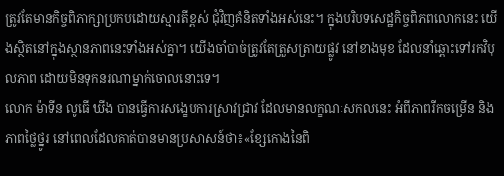ត្រូវតែមានកិច្ចពិភាក្សាប្រកបដោយស្មារតីខ្ពស់ ជុំវិញគំនិតទាំងអស់នេះ។ ក្នុងបរិបទសេដ្ឋកិច្ចពិភពលោកនេះ យើងស្ថិតនៅក្នុងស្ថានភាពនេះទាំងអស់គ្នា។ យើងចាំបាច់ត្រូវតែត្រួសត្រាយផ្លូវ នៅខាងមុខ ដែលនាំឆ្ពោះទៅរកវិបុលភាព ដោយមិនទុកនរណាម្នាក់ចោលនោះទេ។
លោក ម៉ាទីន លូធើ ឃីង បានធ្វើការសង្ខេបការស្រាវជ្រាវ ដែលមានលក្ខណៈសកលនេះ អំពីភាពរីកចម្រើន និងភាពថ្លៃថ្នូរ នៅពេលដែលគាត់បានមានប្រសាសន៍ថា៖«ខ្សែកោងនៃពិ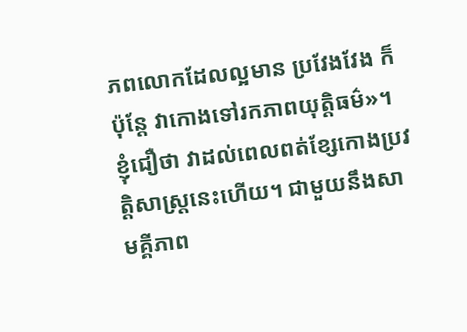ភពលោកដែលល្អមាន ប្រវែងវែង ក៏ប៉ុន្តែ វាកោងទៅរកភាពយុត្តិធម៌»។ ខ្ញុំជឿថា វាដល់ពេលពត់ខ្សែកោងប្រវត្តិសាស្រ្តនេះហើយ។ ជាមួយនឹងសាមគ្គីភាព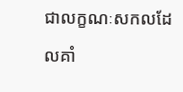ជាលក្ខណៈសកលដែលគាំ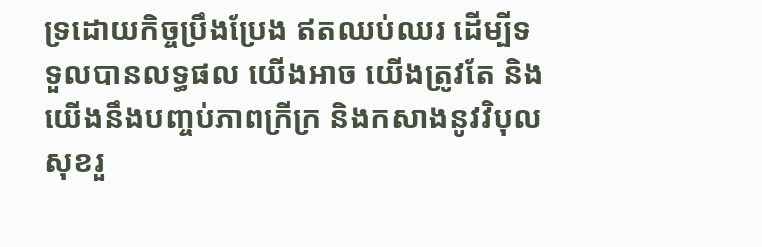ទ្រដោយកិច្ចប្រឹងប្រែង ឥតឈប់ឈរ ដើម្បីទទួលបានលទ្ធផល យើងអាច យើងត្រូវតែ និងយើងនឹងបញ្ចប់ភាពក្រីក្រ និងកសាងនូវវិបុលសុខរួ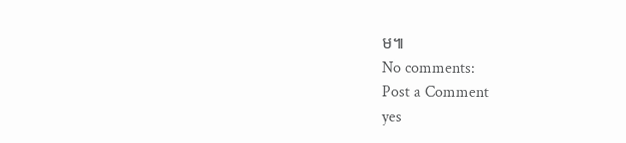ម៕
No comments:
Post a Comment
yes